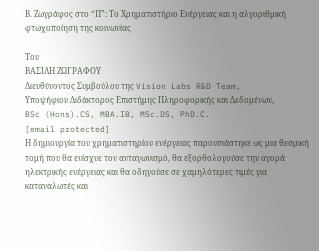Β. Ζωγράφος στο “Π”: Το Χρηματιστήριο Ενέργειας και η αλγοριθμική φτωχοποίηση της κοινωνίας

Του
ΒΑΣΙΛΗ ΖΩΓΡΑΦΟΥ
Διευθύνοντος Συμβούλου της Vision Labs R&D Team,
Υποψήφιου Διδάκτορος Επιστήμης Πληροφορικής και Δεδομένων,
BSc (Hons).CS, MBA.IB, MSc.DS, PhD.C.
[email protected]
Η δημιουργία του χρηματιστηρίου ενέργειας παρουσιάστηκε ως μια θεσμική τομή που θα ενίσχυε τον ανταγωνισμό, θα εξορθολογούσε την αγορά ηλεκτρικής ενέργειας και θα οδηγούσε σε χαμηλότερες τιμές για καταναλωτές και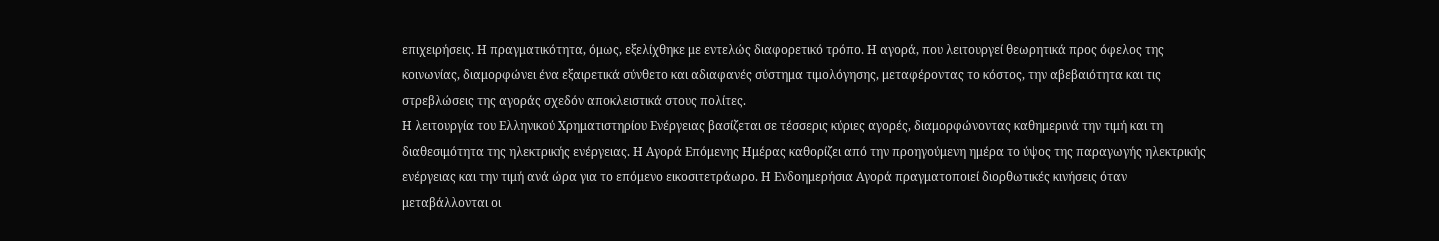επιχειρήσεις. Η πραγματικότητα, όμως, εξελίχθηκε με εντελώς διαφορετικό τρόπο. Η αγορά, που λειτουργεί θεωρητικά προς όφελος της κοινωνίας, διαμορφώνει ένα εξαιρετικά σύνθετο και αδιαφανές σύστημα τιμολόγησης, μεταφέροντας το κόστος, την αβεβαιότητα και τις στρεβλώσεις της αγοράς σχεδόν αποκλειστικά στους πολίτες.
Η λειτουργία του Ελληνικού Χρηματιστηρίου Ενέργειας βασίζεται σε τέσσερις κύριες αγορές, διαμορφώνοντας καθημερινά την τιμή και τη διαθεσιμότητα της ηλεκτρικής ενέργειας. Η Αγορά Επόμενης Ημέρας καθορίζει από την προηγούμενη ημέρα το ύψος της παραγωγής ηλεκτρικής ενέργειας και την τιμή ανά ώρα για το επόμενο εικοσιτετράωρο. Η Ενδοημερήσια Αγορά πραγματοποιεί διορθωτικές κινήσεις όταν μεταβάλλονται οι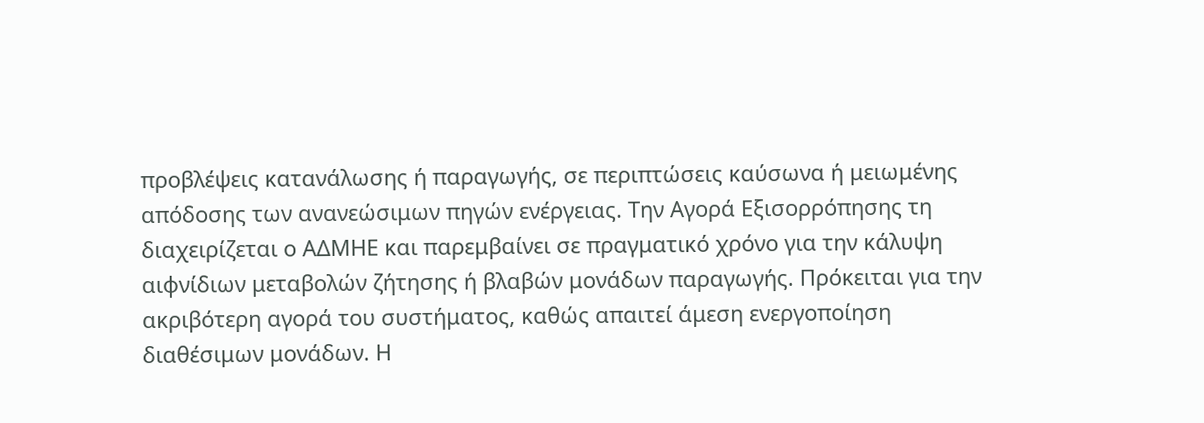προβλέψεις κατανάλωσης ή παραγωγής, σε περιπτώσεις καύσωνα ή μειωμένης απόδοσης των ανανεώσιμων πηγών ενέργειας. Την Αγορά Εξισορρόπησης τη διαχειρίζεται ο ΑΔΜΗΕ και παρεμβαίνει σε πραγματικό χρόνο για την κάλυψη αιφνίδιων μεταβολών ζήτησης ή βλαβών μονάδων παραγωγής. Πρόκειται για την ακριβότερη αγορά του συστήματος, καθώς απαιτεί άμεση ενεργοποίηση διαθέσιμων μονάδων. Η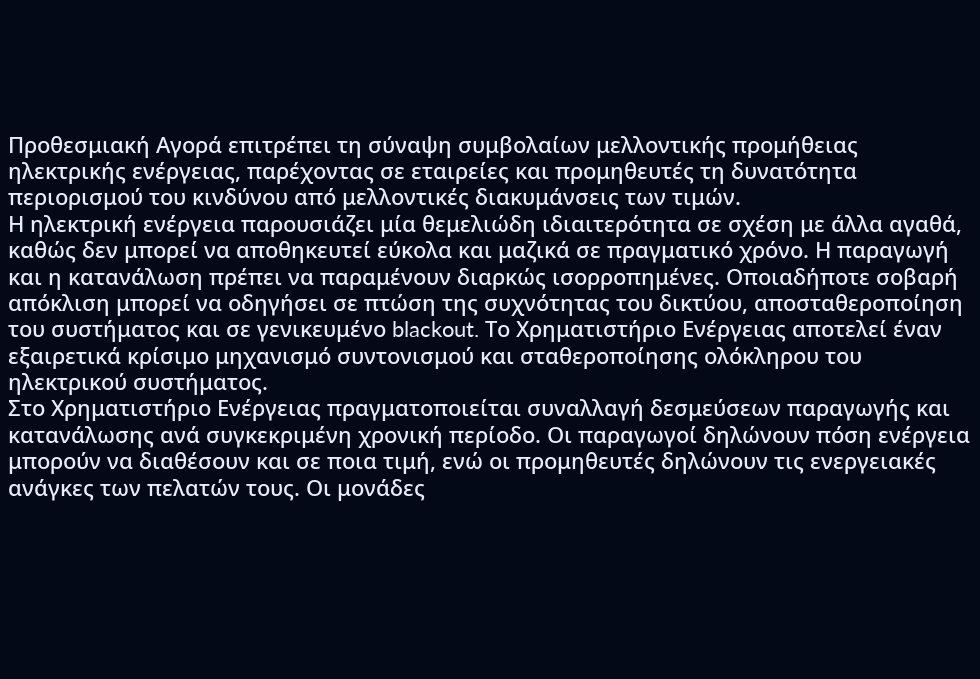Προθεσμιακή Αγορά επιτρέπει τη σύναψη συμβολαίων μελλοντικής προμήθειας ηλεκτρικής ενέργειας, παρέχοντας σε εταιρείες και προμηθευτές τη δυνατότητα περιορισμού του κινδύνου από μελλοντικές διακυμάνσεις των τιμών.
Η ηλεκτρική ενέργεια παρουσιάζει μία θεμελιώδη ιδιαιτερότητα σε σχέση με άλλα αγαθά, καθώς δεν μπορεί να αποθηκευτεί εύκολα και μαζικά σε πραγματικό χρόνο. Η παραγωγή και η κατανάλωση πρέπει να παραμένουν διαρκώς ισορροπημένες. Οποιαδήποτε σοβαρή απόκλιση μπορεί να οδηγήσει σε πτώση της συχνότητας του δικτύου, αποσταθεροποίηση του συστήματος και σε γενικευμένο blackout. Το Χρηματιστήριο Ενέργειας αποτελεί έναν εξαιρετικά κρίσιμο μηχανισμό συντονισμού και σταθεροποίησης ολόκληρου του ηλεκτρικού συστήματος.
Στο Χρηματιστήριο Ενέργειας πραγματοποιείται συναλλαγή δεσμεύσεων παραγωγής και κατανάλωσης ανά συγκεκριμένη χρονική περίοδο. Οι παραγωγοί δηλώνουν πόση ενέργεια μπορούν να διαθέσουν και σε ποια τιμή, ενώ οι προμηθευτές δηλώνουν τις ενεργειακές ανάγκες των πελατών τους. Οι μονάδες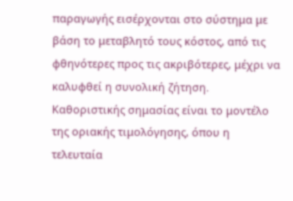παραγωγής εισέρχονται στο σύστημα με βάση το μεταβλητό τους κόστος, από τις φθηνότερες προς τις ακριβότερες, μέχρι να καλυφθεί η συνολική ζήτηση. Καθοριστικής σημασίας είναι το μοντέλο της οριακής τιμολόγησης, όπου η τελευταία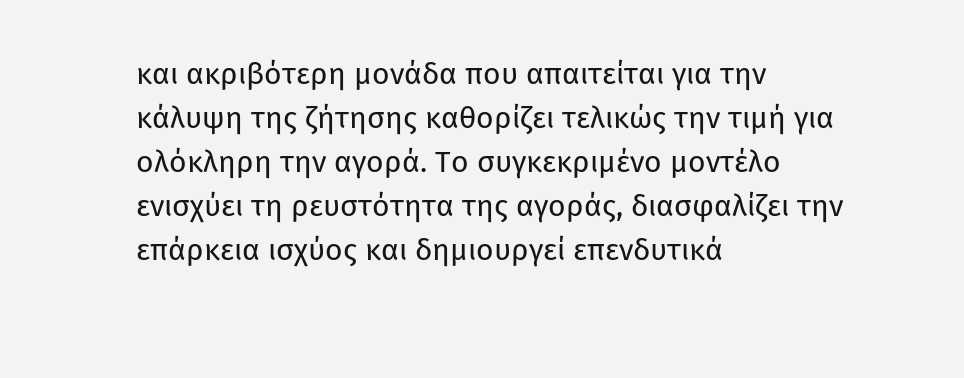και ακριβότερη μονάδα που απαιτείται για την κάλυψη της ζήτησης καθορίζει τελικώς την τιμή για ολόκληρη την αγορά. Το συγκεκριμένο μοντέλο ενισχύει τη ρευστότητα της αγοράς, διασφαλίζει την επάρκεια ισχύος και δημιουργεί επενδυτικά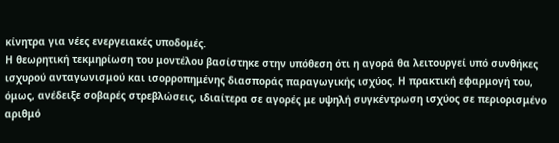κίνητρα για νέες ενεργειακές υποδομές.
Η θεωρητική τεκμηρίωση του μοντέλου βασίστηκε στην υπόθεση ότι η αγορά θα λειτουργεί υπό συνθήκες ισχυρού ανταγωνισμού και ισορροπημένης διασποράς παραγωγικής ισχύος. Η πρακτική εφαρμογή του, όμως, ανέδειξε σοβαρές στρεβλώσεις, ιδιαίτερα σε αγορές με υψηλή συγκέντρωση ισχύος σε περιορισμένο αριθμό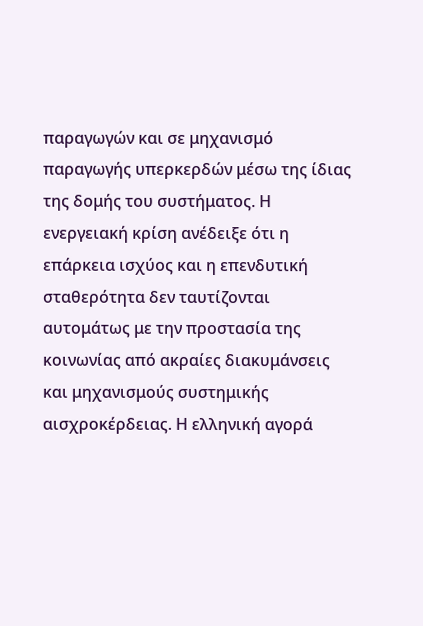παραγωγών και σε μηχανισμό παραγωγής υπερκερδών μέσω της ίδιας της δομής του συστήματος. Η ενεργειακή κρίση ανέδειξε ότι η επάρκεια ισχύος και η επενδυτική σταθερότητα δεν ταυτίζονται αυτομάτως με την προστασία της κοινωνίας από ακραίες διακυμάνσεις και μηχανισμούς συστημικής αισχροκέρδειας. Η ελληνική αγορά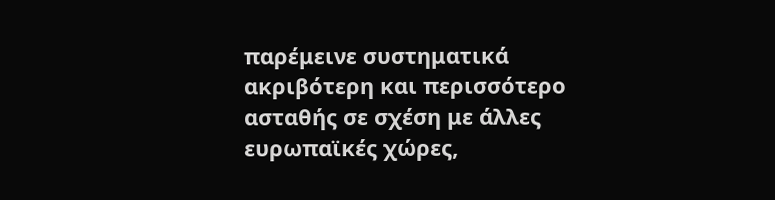παρέμεινε συστηματικά ακριβότερη και περισσότερο ασταθής σε σχέση με άλλες ευρωπαϊκές χώρες,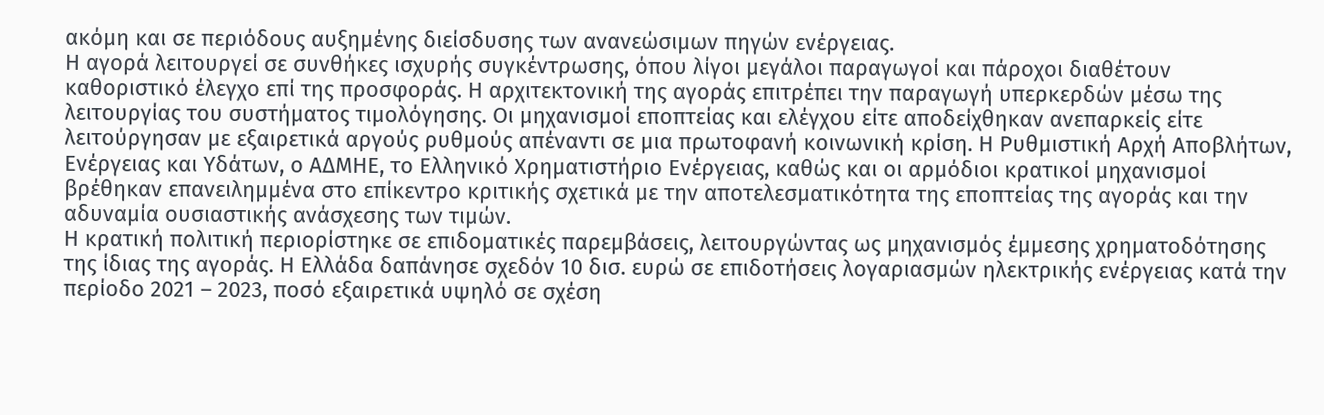ακόμη και σε περιόδους αυξημένης διείσδυσης των ανανεώσιμων πηγών ενέργειας.
Η αγορά λειτουργεί σε συνθήκες ισχυρής συγκέντρωσης, όπου λίγοι μεγάλοι παραγωγοί και πάροχοι διαθέτουν καθοριστικό έλεγχο επί της προσφοράς. Η αρχιτεκτονική της αγοράς επιτρέπει την παραγωγή υπερκερδών μέσω της λειτουργίας του συστήματος τιμολόγησης. Οι μηχανισμοί εποπτείας και ελέγχου είτε αποδείχθηκαν ανεπαρκείς είτε λειτούργησαν με εξαιρετικά αργούς ρυθμούς απέναντι σε μια πρωτοφανή κοινωνική κρίση. Η Ρυθμιστική Αρχή Αποβλήτων, Ενέργειας και Υδάτων, ο ΑΔΜΗΕ, το Ελληνικό Χρηματιστήριο Ενέργειας, καθώς και οι αρμόδιοι κρατικοί μηχανισμοί βρέθηκαν επανειλημμένα στο επίκεντρο κριτικής σχετικά με την αποτελεσματικότητα της εποπτείας της αγοράς και την αδυναμία ουσιαστικής ανάσχεσης των τιμών.
Η κρατική πολιτική περιορίστηκε σε επιδοματικές παρεμβάσεις, λειτουργώντας ως μηχανισμός έμμεσης χρηματοδότησης της ίδιας της αγοράς. Η Ελλάδα δαπάνησε σχεδόν 10 δισ. ευρώ σε επιδοτήσεις λογαριασμών ηλεκτρικής ενέργειας κατά την περίοδο 2021 – 2023, ποσό εξαιρετικά υψηλό σε σχέση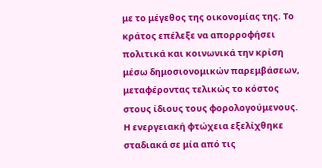με το μέγεθος της οικονομίας της. Το κράτος επέλεξε να απορροφήσει πολιτικά και κοινωνικά την κρίση μέσω δημοσιονομικών παρεμβάσεων, μεταφέροντας τελικώς το κόστος στους ίδιους τους φορολογούμενους.
Η ενεργειακή φτώχεια εξελίχθηκε σταδιακά σε μία από τις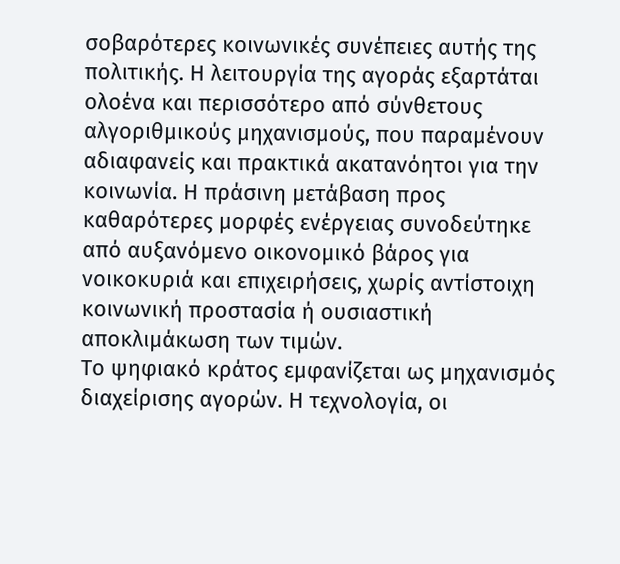σοβαρότερες κοινωνικές συνέπειες αυτής της πολιτικής. Η λειτουργία της αγοράς εξαρτάται ολοένα και περισσότερο από σύνθετους αλγοριθμικούς μηχανισμούς, που παραμένουν αδιαφανείς και πρακτικά ακατανόητοι για την κοινωνία. Η πράσινη μετάβαση προς καθαρότερες μορφές ενέργειας συνοδεύτηκε από αυξανόμενο οικονομικό βάρος για νοικοκυριά και επιχειρήσεις, χωρίς αντίστοιχη κοινωνική προστασία ή ουσιαστική αποκλιμάκωση των τιμών.
Το ψηφιακό κράτος εμφανίζεται ως μηχανισμός διαχείρισης αγορών. Η τεχνολογία, οι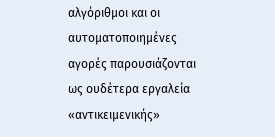αλγόριθμοι και οι αυτοματοποιημένες αγορές παρουσιάζονται ως ουδέτερα εργαλεία «αντικειμενικής»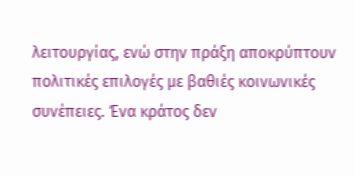λειτουργίας, ενώ στην πράξη αποκρύπτουν πολιτικές επιλογές με βαθιές κοινωνικές συνέπειες. Ένα κράτος δεν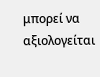μπορεί να αξιολογείται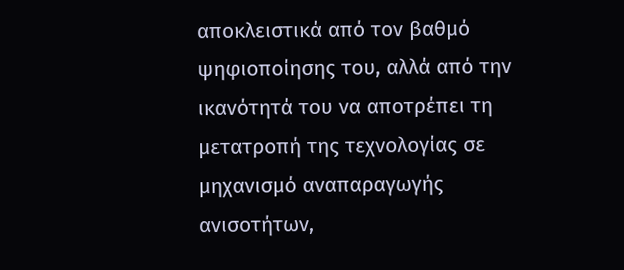αποκλειστικά από τον βαθμό ψηφιοποίησης του, αλλά από την ικανότητά του να αποτρέπει τη μετατροπή της τεχνολογίας σε μηχανισμό αναπαραγωγής ανισοτήτων,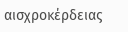αισχροκέρδειας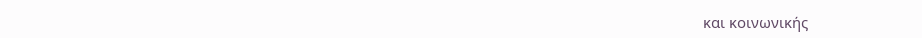και κοινωνικής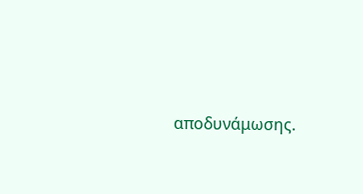αποδυνάμωσης.